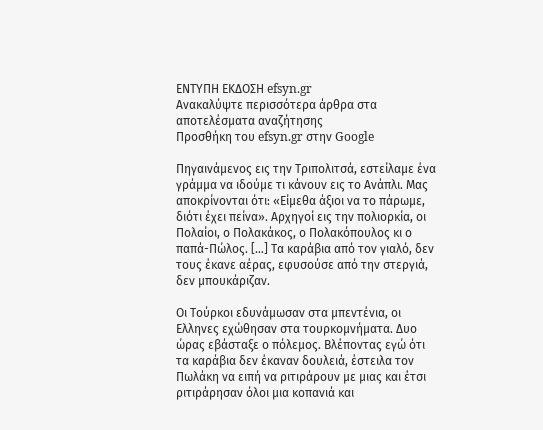ΕΝΤΥΠΗ ΕΚΔΟΣΗ efsyn.gr
Ανακαλύψτε περισσότερα άρθρα στα αποτελέσματα αναζήτησης
Προσθήκη του efsyn.gr στην Google

Πηγαινάμενος εις την Τριπολιτσά, εστείλαμε ένα γράμμα να ιδούμε τι κάνουν εις το Ανάπλι. Μας αποκρίνονται ότι: «Είμεθα άξιοι να το πάρωμε, διότι έχει πείνα». Αρχηγοί εις την πολιορκία, οι Πολαίοι, ο Πολακάκος, ο Πολακόπουλος κι ο παπά-Πώλος. […] Τα καράβια από τον γιαλό, δεν τους έκανε αέρας, εφυσούσε από την στεργιά, δεν μπουκάριζαν.

Οι Τούρκοι εδυνάμωσαν στα μπεντένια, οι Ελληνες εχώθησαν στα τουρκομνήματα. Δυο ώρας εβάσταξε ο πόλεμος. Βλέποντας εγώ ότι τα καράβια δεν έκαναν δουλειά, έστειλα τον Πωλάκη να ειπή να ριτιράρουν με μιας και έτσι ριτιράρησαν όλοι μια κοπανιά και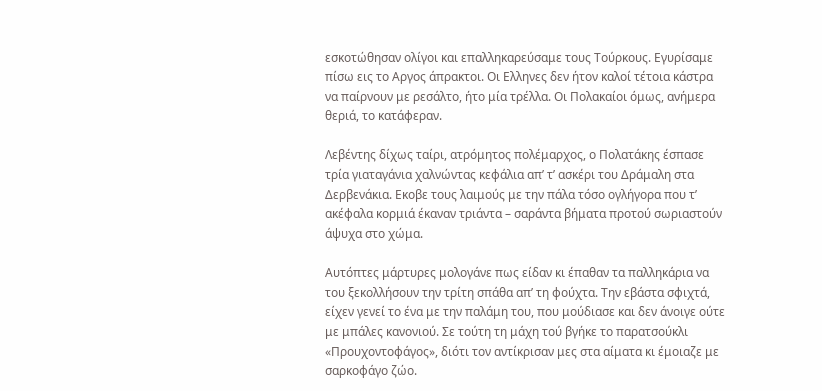εσκοτώθησαν ολίγοι και επαλληκαρεύσαμε τους Τούρκους. Εγυρίσαμε πίσω εις το Αργος άπρακτοι. Οι Ελληνες δεν ήτον καλοί τέτοια κάστρα να παίρνουν με ρεσάλτο, ήτο μία τρέλλα. Οι Πολακαίοι όμως, ανήμερα θεριά, το κατάφεραν.

Λεβέντης δίχως ταίρι, ατρόμητος πολέμαρχος, ο Πολατάκης έσπασε τρία γιαταγάνια χαλνώντας κεφάλια απ’ τ’ ασκέρι του Δράμαλη στα Δερβενάκια. Εκοβε τους λαιμούς με την πάλα τόσο ογλήγορα που τ’ ακέφαλα κορμιά έκαναν τριάντα – σαράντα βήματα προτού σωριαστούν άψυχα στο χώμα.

Αυτόπτες μάρτυρες μολογάνε πως είδαν κι έπαθαν τα παλληκάρια να του ξεκολλήσουν την τρίτη σπάθα απ’ τη φούχτα. Την εβάστα σφιχτά, είχεν γενεί το ένα με την παλάμη του, που μούδιασε και δεν άνοιγε ούτε με μπάλες κανονιού. Σε τούτη τη μάχη τού βγήκε το παρατσούκλι «Προυχοντοφάγος», διότι τον αντίκρισαν μες στα αίματα κι έμοιαζε με σαρκοφάγο ζώο.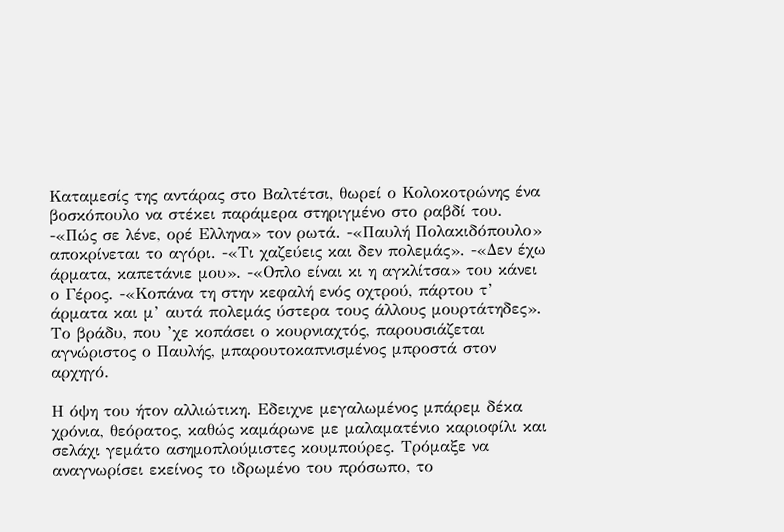Καταμεσίς της αντάρας στο Βαλτέτσι, θωρεί ο Κολοκοτρώνης ένα βοσκόπουλο να στέκει παράμερα στηριγμένο στο ραβδί του. -«Πώς σε λένε, ορέ Ελληνα» τον ρωτά. -«Παυλή Πολακιδόπουλο» αποκρίνεται το αγόρι. -«Τι χαζεύεις και δεν πολεμάς». -«Δεν έχω άρματα, καπετάνιε μου». -«Οπλο είναι κι η αγκλίτσα» του κάνει ο Γέρος. -«Κοπάνα τη στην κεφαλή ενός οχτρού, πάρτου τ’ άρματα και μ’ αυτά πολεμάς ύστερα τους άλλους μουρτάτηδες». Το βράδυ, που ’χε κοπάσει ο κουρνιαχτός, παρουσιάζεται αγνώριστος ο Παυλής, μπαρουτοκαπνισμένος μπροστά στον αρχηγό.

Η όψη του ήτον αλλιώτικη. Εδειχνε μεγαλωμένος μπάρεμ δέκα χρόνια, θεόρατος, καθώς καμάρωνε με μαλαματένιο καριοφίλι και σελάχι γεμάτο ασημοπλούμιστες κουμπούρες. Τρόμαξε να αναγνωρίσει εκείνος το ιδρωμένο του πρόσωπο, το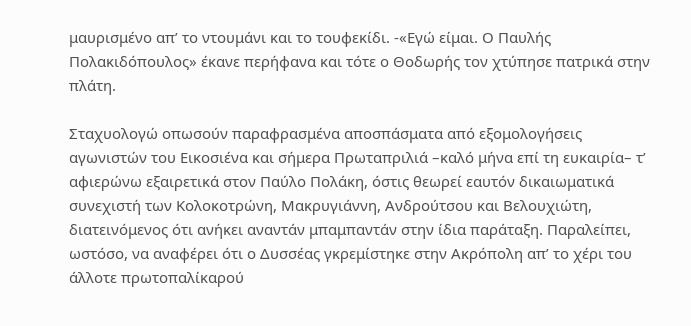μαυρισμένο απ’ το ντουμάνι και το τουφεκίδι. -«Εγώ είμαι. Ο Παυλής Πολακιδόπουλος» έκανε περήφανα και τότε ο Θοδωρής τον χτύπησε πατρικά στην πλάτη.

Σταχυολογώ οπωσούν παραφρασμένα αποσπάσματα από εξομολογήσεις αγωνιστών του Εικοσιένα και σήμερα Πρωταπριλιά –καλό μήνα επί τη ευκαιρία– τ’ αφιερώνω εξαιρετικά στον Παύλο Πολάκη, όστις θεωρεί εαυτόν δικαιωματικά συνεχιστή των Κολοκοτρώνη, Μακρυγιάννη, Ανδρούτσου και Βελουχιώτη, διατεινόμενος ότι ανήκει αναντάν μπαμπαντάν στην ίδια παράταξη. Παραλείπει, ωστόσο, να αναφέρει ότι ο Δυσσέας γκρεμίστηκε στην Ακρόπολη απ’ το χέρι του άλλοτε πρωτοπαλίκαρού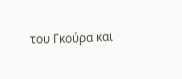του Γκούρα και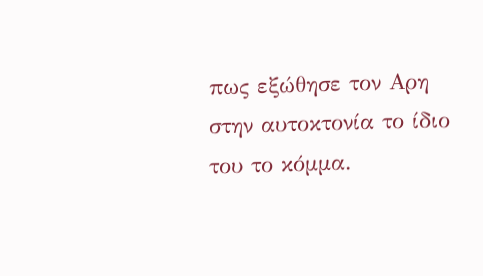πως εξώθησε τον Αρη στην αυτοκτονία το ίδιο του το κόμμα.